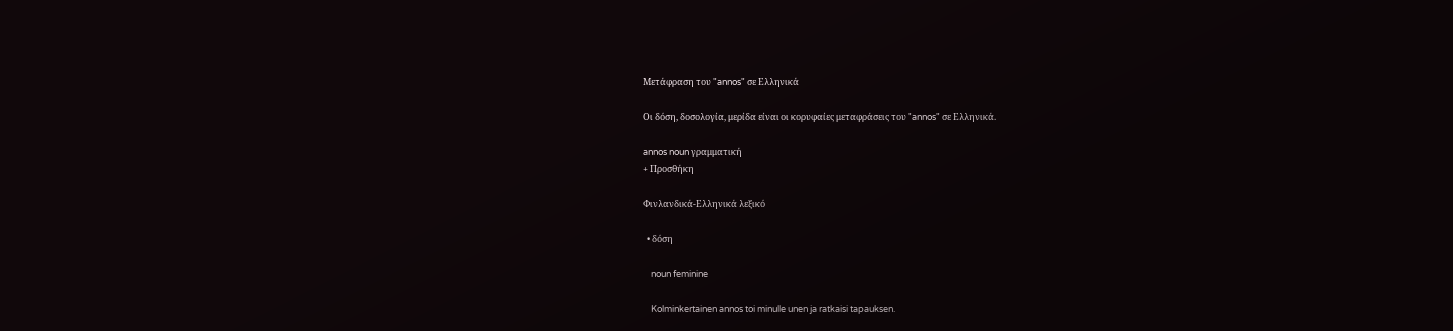Μετάφραση του "annos" σε Ελληνικά

Οι δόση, δοσολογία, μερίδα είναι οι κορυφαίες μεταφράσεις του "annos" σε Ελληνικά.

annos noun γραμματική
+ Προσθήκη

Φινλανδικά-Ελληνικά λεξικό

  • δόση

    noun feminine

    Kolminkertainen annos toi minulle unen ja ratkaisi tapauksen.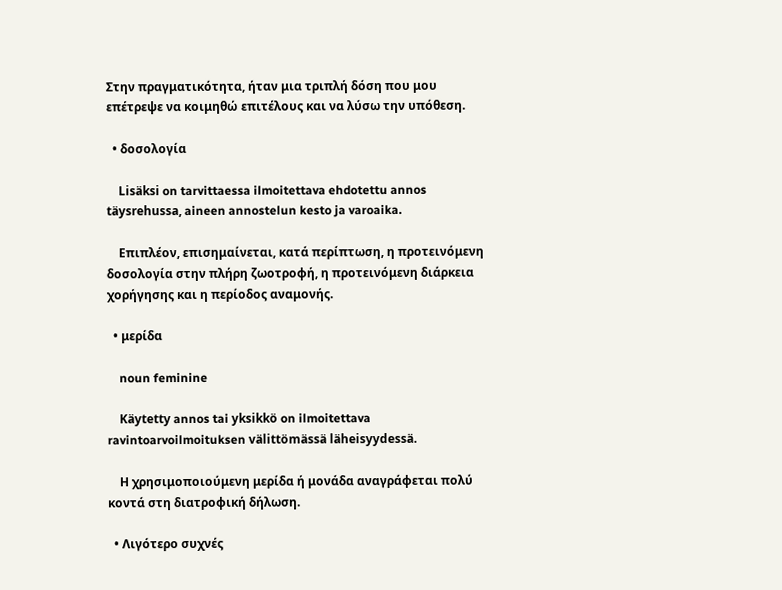Στην πραγματικότητα, ήταν μια τριπλή δόση που μου επέτρεψε να κοιμηθώ επιτέλους και να λύσω την υπόθεση.

  • δοσολογία

    Lisäksi on tarvittaessa ilmoitettava ehdotettu annos täysrehussa, aineen annostelun kesto ja varoaika.

    Επιπλέον, επισημαίνεται, κατά περίπτωση, η προτεινόμενη δοσολογία στην πλήρη ζωοτροφή, η προτεινόμενη διάρκεια χορήγησης και η περίοδος αναμονής.

  • μερίδα

    noun feminine

    Käytetty annos tai yksikkö on ilmoitettava ravintoarvoilmoituksen välittömässä läheisyydessä.

    Η χρησιμοποιούμενη μερίδα ή μονάδα αναγράφεται πολύ κοντά στη διατροφική δήλωση.

  • Λιγότερο συχνές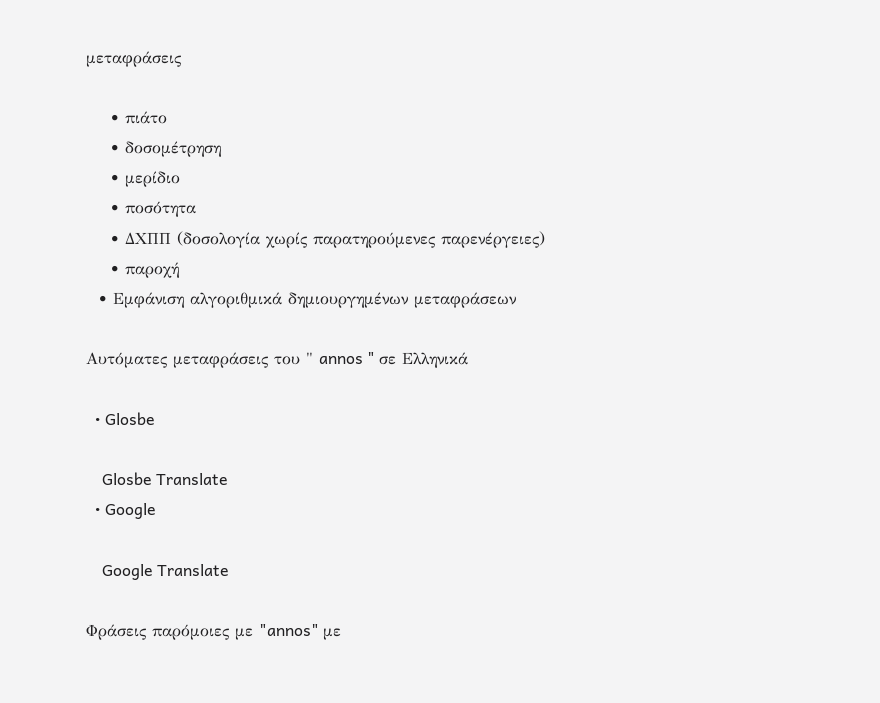μεταφράσεις

    • πιάτο
    • δοσομέτρηση
    • μερίδιο
    • ποσότητα
    • ΔΧΠΠ (δοσολογία χωρίς παρατηρούμενες παρενέργειες)
    • παροχή
  • Εμφάνιση αλγοριθμικά δημιουργημένων μεταφράσεων

Αυτόματες μεταφράσεις του " annos " σε Ελληνικά

  • Glosbe

    Glosbe Translate
  • Google

    Google Translate

Φράσεις παρόμοιες με "annos" με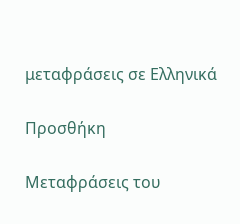μεταφράσεις σε Ελληνικά

Προσθήκη

Μεταφράσεις του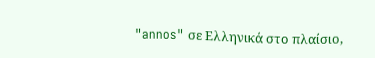"annos" σε Ελληνικά στο πλαίσιο,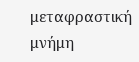μεταφραστική μνήμη